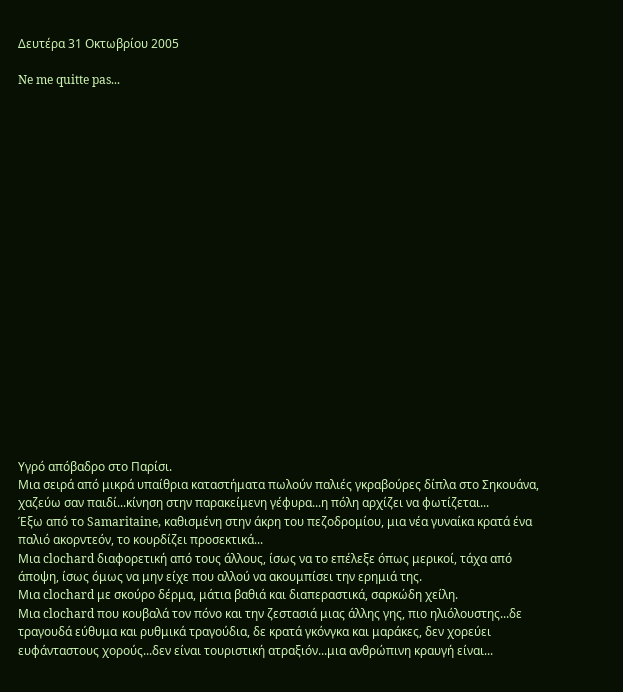Δευτέρα 31 Οκτωβρίου 2005

Ne me quitte pas...




















Υγρό απόβαδρο στο Παρίσι.
Μια σειρά από μικρά υπαίθρια καταστήματα πωλούν παλιές γκραβούρες δίπλα στο Σηκουάνα, χαζεύω σαν παιδί...κίνηση στην παρακείμενη γέφυρα...η πόλη αρχίζει να φωτίζεται...
Έξω από το Samaritaine, καθισμένη στην άκρη του πεζοδρομίου, μια νέα γυναίκα κρατά ένα παλιό ακορντεόν, το κουρδίζει προσεκτικά...
Μια clochard διαφορετική από τους άλλους, ίσως να το επέλεξε όπως μερικοί, τάχα από άποψη, ίσως όμως να μην είχε που αλλού να ακουμπίσει την ερημιά της.
Μια clochard με σκούρο δέρμα, μάτια βαθιά και διαπεραστικά, σαρκώδη χείλη.
Μια clochard που κουβαλά τον πόνο και την ζεστασιά μιας άλλης γης, πιο ηλιόλουστης...δε τραγουδά εύθυμα και ρυθμικά τραγούδια, δε κρατά γκόνγκα και μαράκες, δεν χορεύει ευφάνταστους χορούς...δεν είναι τουριστική ατραξιόν...μια ανθρώπινη κραυγή είναι...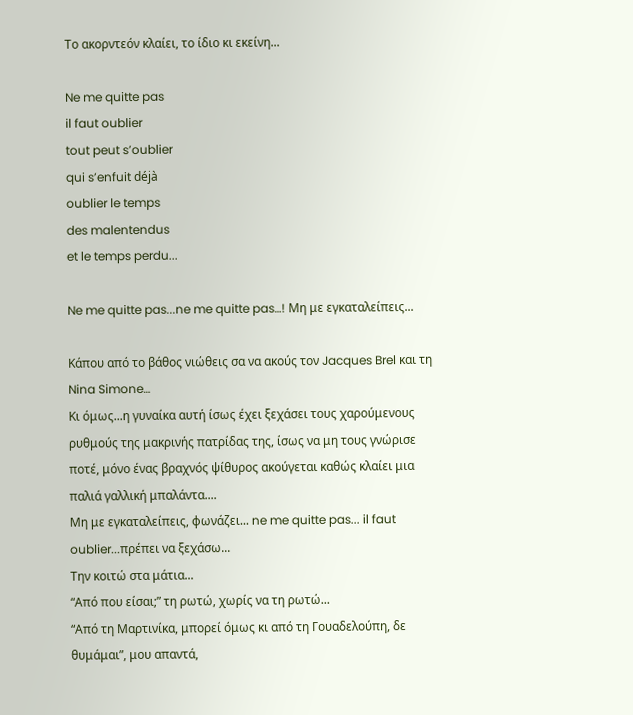Το ακορντεόν κλαίει, το ίδιο κι εκείνη...

Ne me quitte pas
il faut oublier
tout peut s’oublier
qui s’enfuit déjà
oublier le temps
des malentendus
et le temps perdu...

Ne me quitte pas...ne me quitte pas…! Μη με εγκαταλείπεις...

Κάπου από το βάθος νιώθεις σα να ακούς τον Jacques Brel και τη Nina Simone…
Κι όμως...η γυναίκα αυτή ίσως έχει ξεχάσει τους χαρούμενους ρυθμούς της μακρινής πατρίδας της, ίσως να μη τους γνώρισε ποτέ, μόνο ένας βραχνός ψίθυρος ακούγεται καθώς κλαίει μια παλιά γαλλική μπαλάντα....
Μη με εγκαταλείπεις, φωνάζει... ne me quitte pas... il faut oublier...πρέπει να ξεχάσω...
Την κοιτώ στα μάτια...
“Από που είσαι;” τη ρωτώ, χωρίς να τη ρωτώ...
“Από τη Μαρτινίκα, μπορεί όμως κι από τη Γουαδελούπη, δε θυμάμαι”, μου απαντά,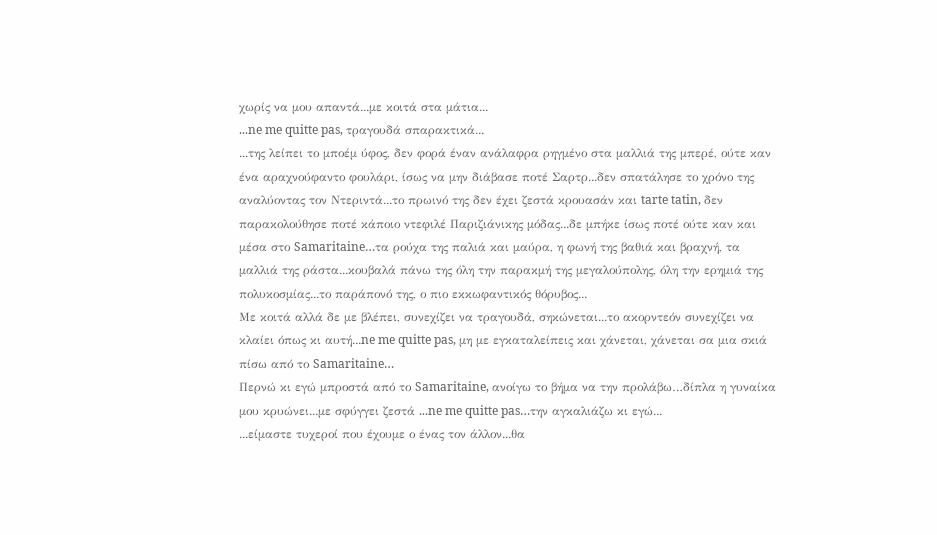χωρίς να μου απαντά...με κοιτά στα μάτια...
...ne me quitte pas, τραγουδά σπαρακτικά...
...της λείπει το μποέμ ύφος, δεν φορά έναν ανάλαφρα ρηγμένο στα μαλλιά της μπερέ, ούτε καν ένα αραχνούφαντο φουλάρι, ίσως να μην διάβασε ποτέ Σαρτρ...δεν σπατάλησε το χρόνο της αναλύοντας τον Ντεριντά...το πρωινό της δεν έχει ζεστά κρουασάν και tarte tatin, δεν παρακολούθησε ποτέ κάποιο ντεφιλέ Παριζιάνικης μόδας...δε μπήκε ίσως ποτέ ούτε καν και μέσα στο Samaritaine…τα ρούχα της παλιά και μαύρα, η φωνή της βαθιά και βραχνή, τα μαλλιά της ράστα...κουβαλά πάνω της όλη την παρακμή της μεγαλούπολης, όλη την ερημιά της πολυκοσμίας...το παράπονό της, ο πιο εκκωφαντικός θόρυβος...
Με κοιτά αλλά δε με βλέπει, συνεχίζει να τραγουδά, σηκώνεται...το ακορντεόν συνεχίζει να κλαίει όπως κι αυτή...ne me quitte pas, μη με εγκαταλείπεις και χάνεται, χάνεται σα μια σκιά πίσω από το Samaritaine…
Περνώ κι εγώ μπροστά από το Samaritaine, ανοίγω το βήμα να την προλάβω…δίπλα η γυναίκα μου κρυώνει...με σφύγγει ζεστά ...ne me quitte pas…την αγκαλιάζω κι εγώ...
...είμαστε τυχεροί που έχουμε ο ένας τον άλλον...θα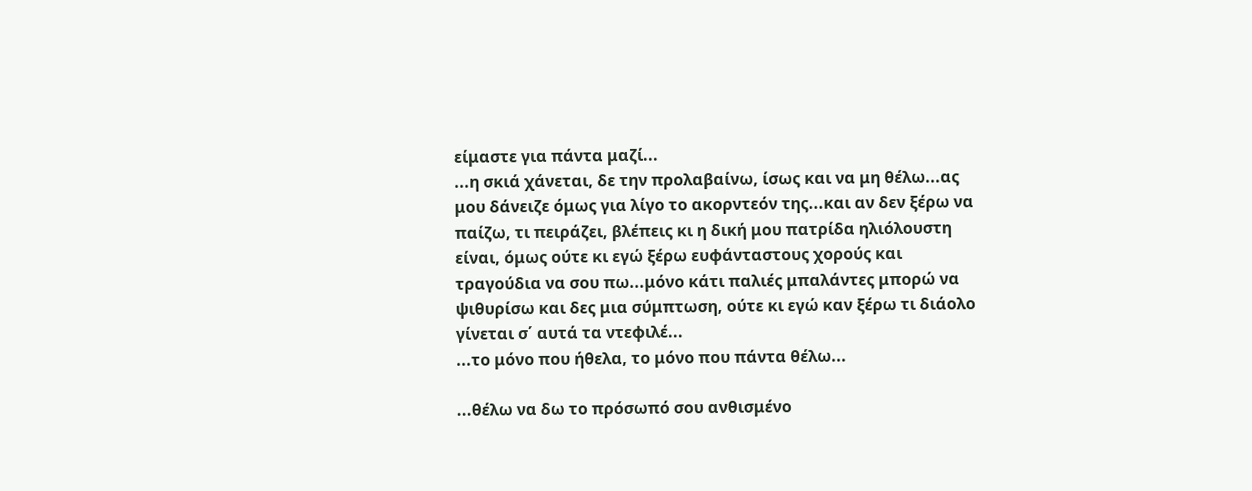είμαστε για πάντα μαζί...
...η σκιά χάνεται, δε την προλαβαίνω, ίσως και να μη θέλω...ας μου δάνειζε όμως για λίγο το ακορντεόν της...και αν δεν ξέρω να παίζω, τι πειράζει, βλέπεις κι η δική μου πατρίδα ηλιόλουστη είναι, όμως ούτε κι εγώ ξέρω ευφάνταστους χορούς και τραγούδια να σου πω...μόνο κάτι παλιές μπαλάντες μπορώ να ψιθυρίσω και δες μια σύμπτωση, ούτε κι εγώ καν ξέρω τι διάολο γίνεται σ΄ αυτά τα ντεφιλέ...
...το μόνο που ήθελα, το μόνο που πάντα θέλω...

...θέλω να δω το πρόσωπό σου ανθισμένο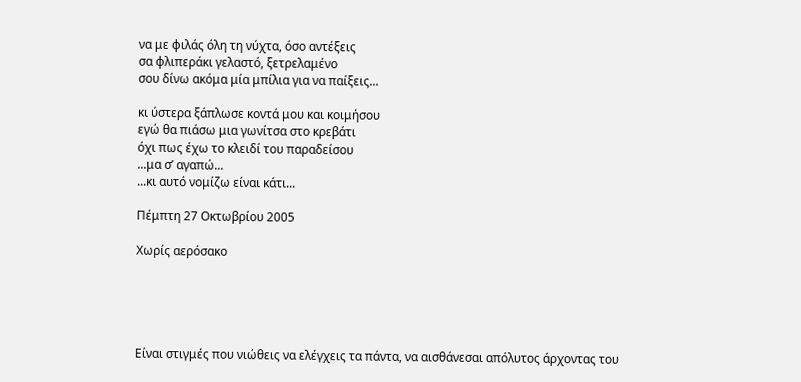να με φιλάς όλη τη νύχτα, όσο αντέξεις
σα φλιπεράκι γελαστό, ξετρελαμένο
σου δίνω ακόμα μία μπίλια για να παίξεις...

κι ύστερα ξάπλωσε κοντά μου και κοιμήσου
εγώ θα πιάσω μια γωνίτσα στο κρεβάτι
όχι πως έχω το κλειδί του παραδείσου
...μα σ’ αγαπώ...
...κι αυτό νομίζω είναι κάτι...

Πέμπτη 27 Οκτωβρίου 2005

Χωρίς αερόσακο





Είναι στιγμές που νιώθεις να ελέγχεις τα πάντα, να αισθάνεσαι απόλυτος άρχοντας του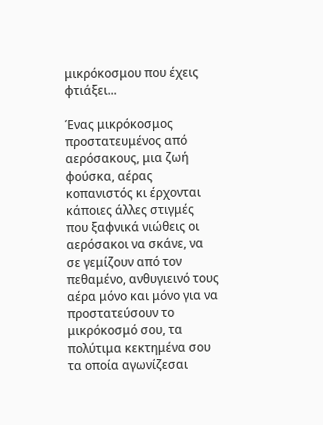μικρόκοσμου που έχεις φτιάξει...

Ένας μικρόκοσμος προστατευμένος από αερόσακους, μια ζωή φούσκα, αέρας κοπανιστός κι έρχονται κάποιες άλλες στιγμές που ξαφνικά νιώθεις οι αερόσακοι να σκάνε, να σε γεμίζουν από τον πεθαμένο, ανθυγιεινό τους αέρα μόνο και μόνο για να προστατεύσουν το μικρόκοσμό σου, τα πολύτιμα κεκτημένα σου τα οποία αγωνίζεσαι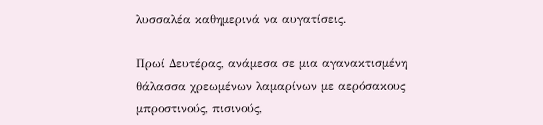λυσσαλέα καθημερινά να αυγατίσεις.

Πρωί Δευτέρας, ανάμεσα σε μια αγανακτισμένη θάλασσα χρεωμένων λαμαρίνων με αερόσακους μπροστινούς, πισινούς,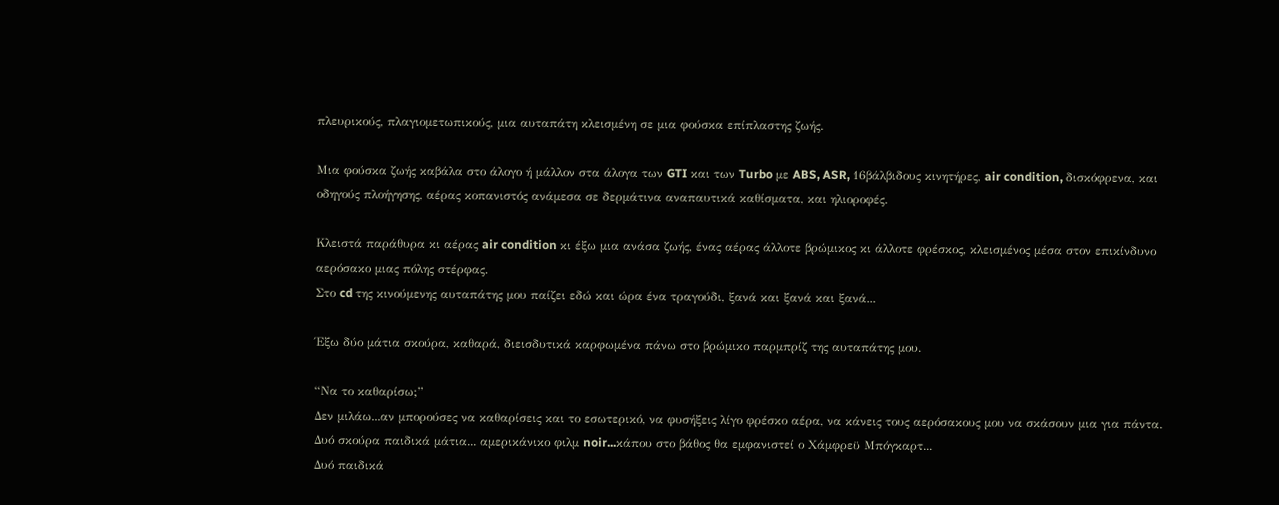πλευρικούς, πλαγιομετωπικούς, μια αυταπάτη κλεισμένη σε μια φούσκα επίπλαστης ζωής.

Μια φούσκα ζωής καβάλα στο άλογο ή μάλλον στα άλογα των GTI και των Turbo με ABS, ASR, 16βάλβιδους κινητήρες, air condition, δισκόφρενα, και οδηγούς πλοήγησης, αέρας κοπανιστός ανάμεσα σε δερμάτινα αναπαυτικά καθίσματα, και ηλιοροφές.

Κλειστά παράθυρα κι αέρας air condition κι έξω μια ανάσα ζωής, ένας αέρας άλλοτε βρώμικος κι άλλοτε φρέσκος, κλεισμένος μέσα στον επικίνδυνο αερόσακο μιας πόλης στέρφας.
Στο cd της κινούμενης αυταπάτης μου παίζει εδώ και ώρα ένα τραγούδι, ξανά και ξανά και ξανά...

Έξω δύο μάτια σκούρα, καθαρά, διεισδυτικά καρφωμένα πάνω στο βρώμικο παρμπρίζ της αυταπάτης μου.

“Να το καθαρίσω;”
Δεν μιλάω...αν μπορούσες να καθαρίσεις και το εσωτερικό, να φυσήξεις λίγο φρέσκο αέρα, να κάνεις τους αερόσακους μου να σκάσουν μια για πάντα.
Δυό σκούρα παιδικά μάτια... αμερικάνικο φιλμ noir...κάπου στο βάθος θα εμφανιστεί ο Χάμφρεϋ Μπόγκαρτ...
Δυό παιδικά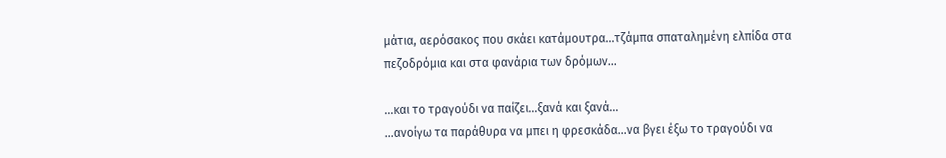μάτια, αερόσακος που σκάει κατάμουτρα...τζάμπα σπαταλημένη ελπίδα στα πεζοδρόμια και στα φανάρια των δρόμων...

...και το τραγούδι να παίζει...ξανά και ξανά...
...ανοίγω τα παράθυρα να μπει η φρεσκάδα...να βγει έξω το τραγούδι να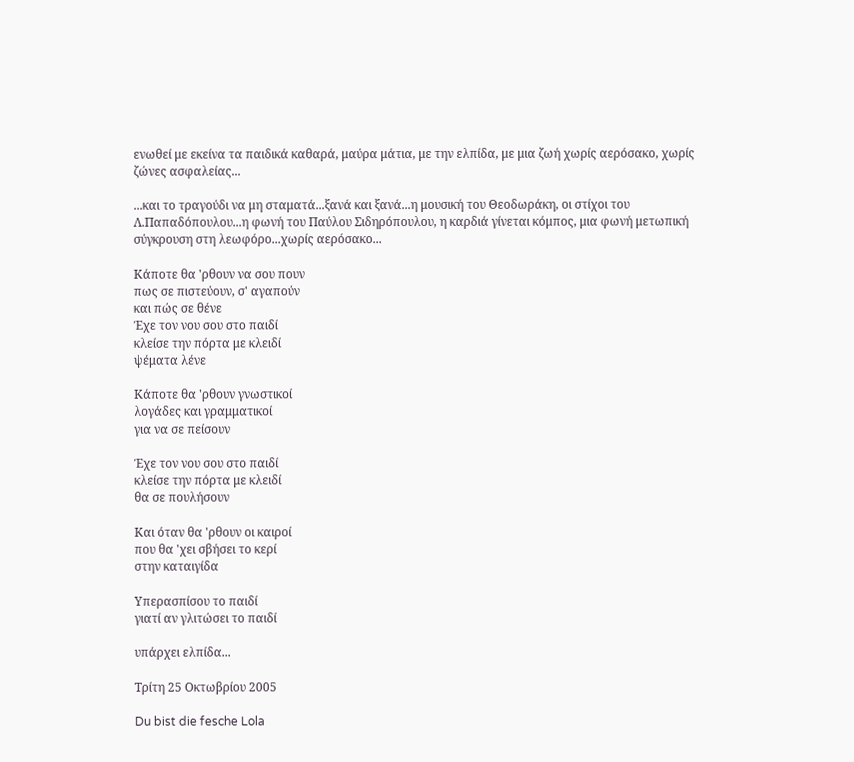ενωθεί με εκείνα τα παιδικά καθαρά, μαύρα μάτια, με την ελπίδα, με μια ζωή χωρίς αερόσακο, χωρίς ζώνες ασφαλείας...

...και το τραγούδι να μη σταματά...ξανά και ξανά...η μουσική του Θεοδωράκη, οι στίχοι του Λ.Παπαδόπουλου...η φωνή του Παύλου Σιδηρόπουλου, η καρδιά γίνεται κόμπος, μια φωνή μετωπική σύγκρουση στη λεωφόρο...χωρίς αερόσακο...

Κάποτε θα 'ρθουν να σου πουν
πως σε πιστεύουν, σ' αγαπούν
και πώς σε θένε
Έχε τον νου σου στο παιδί
κλείσε την πόρτα με κλειδί
ψέματα λένε

Κάποτε θα 'ρθουν γνωστικοί
λογάδες και γραμματικοί
για να σε πείσουν

Έχε τον νου σου στο παιδί
κλείσε την πόρτα με κλειδί
θα σε πουλήσουν

Και όταν θα 'ρθουν οι καιροί
που θα 'χει σβήσει το κερί
στην καταιγίδα

Υπερασπίσου το παιδί
γιατί αν γλιτώσει το παιδί

υπάρχει ελπίδα...

Τρίτη 25 Οκτωβρίου 2005

Du bist die fesche Lola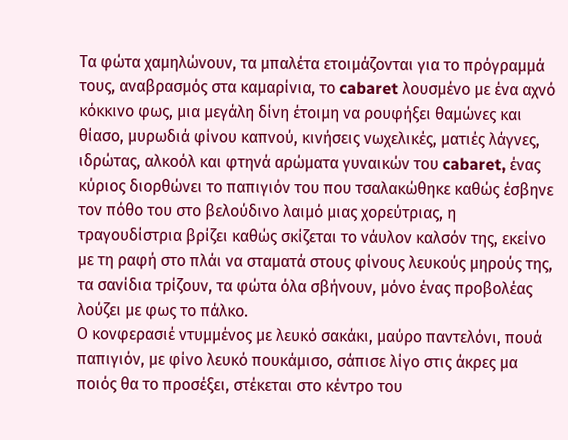Τα φώτα χαμηλώνουν, τα μπαλέτα ετοιμάζονται για το πρόγραμμά τους, αναβρασμός στα καμαρίνια, το cabaret λουσμένο με ένα αχνό κόκκινο φως, μια μεγάλη δίνη έτοιμη να ρουφήξει θαμώνες και θίασο, μυρωδιά φίνου καπνού, κινήσεις νωχελικές, ματιές λάγνες, ιδρώτας, αλκοόλ και φτηνά αρώματα γυναικών του cabaret, ένας κύριος διορθώνει το παπιγιόν του που τσαλακώθηκε καθώς έσβηνε τον πόθο του στο βελούδινο λαιμό μιας χορεύτριας, η τραγουδίστρια βρίζει καθώς σκίζεται το νάυλον καλσόν της, εκείνο με τη ραφή στο πλάι να σταματά στους φίνους λευκούς μηρούς της, τα σανίδια τρίζουν, τα φώτα όλα σβήνουν, μόνο ένας προβολέας λούζει με φως το πάλκο.
Ο κονφερασιέ ντυμμένος με λευκό σακάκι, μαύρο παντελόνι, πουά παπιγιόν, με φίνο λευκό πουκάμισο, σάπισε λίγο στις άκρες μα ποιός θα το προσέξει, στέκεται στο κέντρο του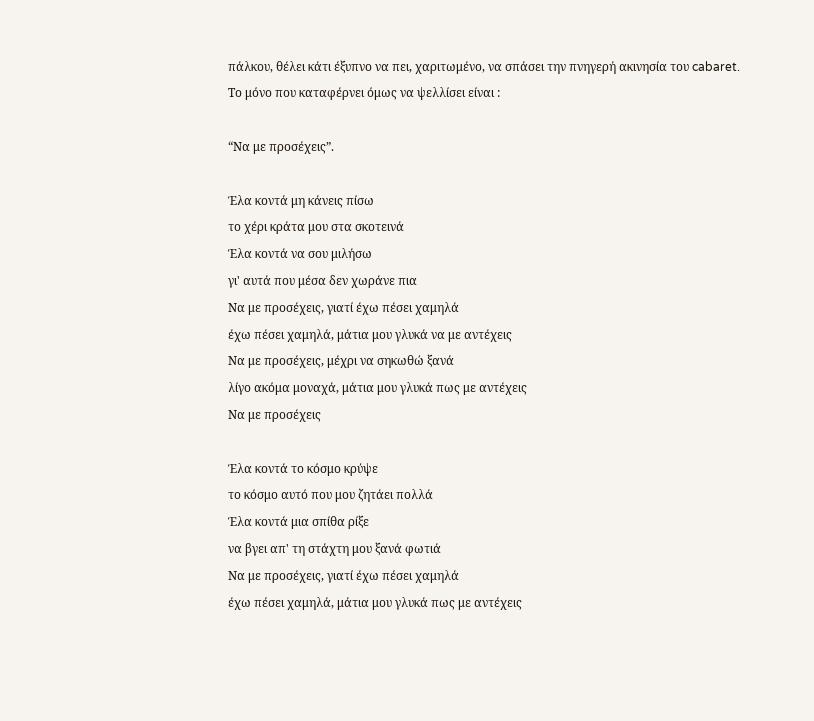πάλκου, θέλει κάτι έξυπνο να πει, χαριτωμένο, να σπάσει την πνηγερή ακινησία του cabaret.
Το μόνο που καταφέρνει όμως να ψελλίσει είναι :

“Να με προσέχεις”.

Έλα κοντά μη κάνεις πίσω
το χέρι κράτα μου στα σκοτεινά
Έλα κοντά να σου μιλήσω
γι' αυτά που μέσα δεν χωράνε πια
Να με προσέχεις, γιατί έχω πέσει χαμηλά
έχω πέσει χαμηλά, μάτια μου γλυκά να με αντέχεις
Να με προσέχεις, μέχρι να σηκωθώ ξανά
λίγο ακόμα μοναχά, μάτια μου γλυκά πως με αντέχεις
Να με προσέχεις

Έλα κοντά το κόσμο κρύψε
το κόσμο αυτό που μου ζητάει πολλά
Έλα κοντά μια σπίθα ρίξε
να βγει απ' τη στάχτη μου ξανά φωτιά
Να με προσέχεις, γιατί έχω πέσει χαμηλά
έχω πέσει χαμηλά, μάτια μου γλυκά πως με αντέχεις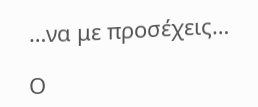…να με προσέχεις…

Ο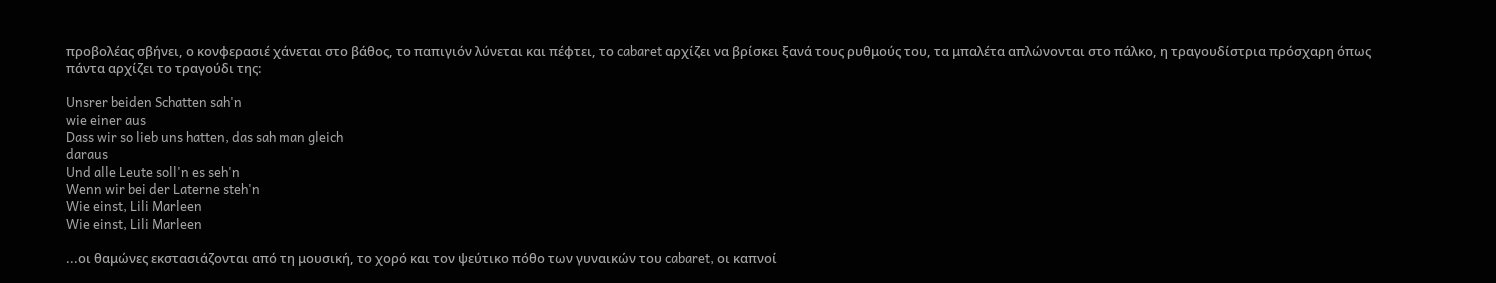προβολέας σβήνει, ο κονφερασιέ χάνεται στο βάθος, το παπιγιόν λύνεται και πέφτει, το cabaret αρχίζει να βρίσκει ξανά τους ρυθμούς του, τα μπαλέτα απλώνονται στο πάλκο, η τραγουδίστρια πρόσχαρη όπως πάντα αρχίζει το τραγούδι της:

Unsrer beiden Schatten sah'n
wie einer aus
Dass wir so lieb uns hatten, das sah man gleich
daraus
Und alle Leute soll'n es seh'n
Wenn wir bei der Laterne steh'n
Wie einst, Lili Marleen
Wie einst, Lili Marleen

...οι θαμώνες εκστασιάζονται από τη μουσική, το χορό και τον ψεύτικο πόθο των γυναικών του cabaret, οι καπνοί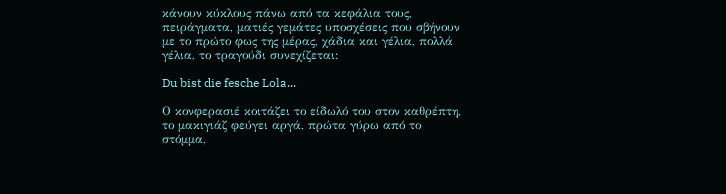κάνουν κύκλους πάνω από τα κεφάλια τους, πειράγματα, ματιές γεμάτες υποσχέσεις που σβήνουν με το πρώτο φως της μέρας, χάδια και γέλια, πολλά γέλια, το τραγούδι συνεχίζεται:

Du bist die fesche Lola...

Ο κονφερασιέ κοιτάζει το είδωλό του στον καθρέπτη, το μακιγιάζ φεύγει αργά, πρώτα γύρω από το στόμμα,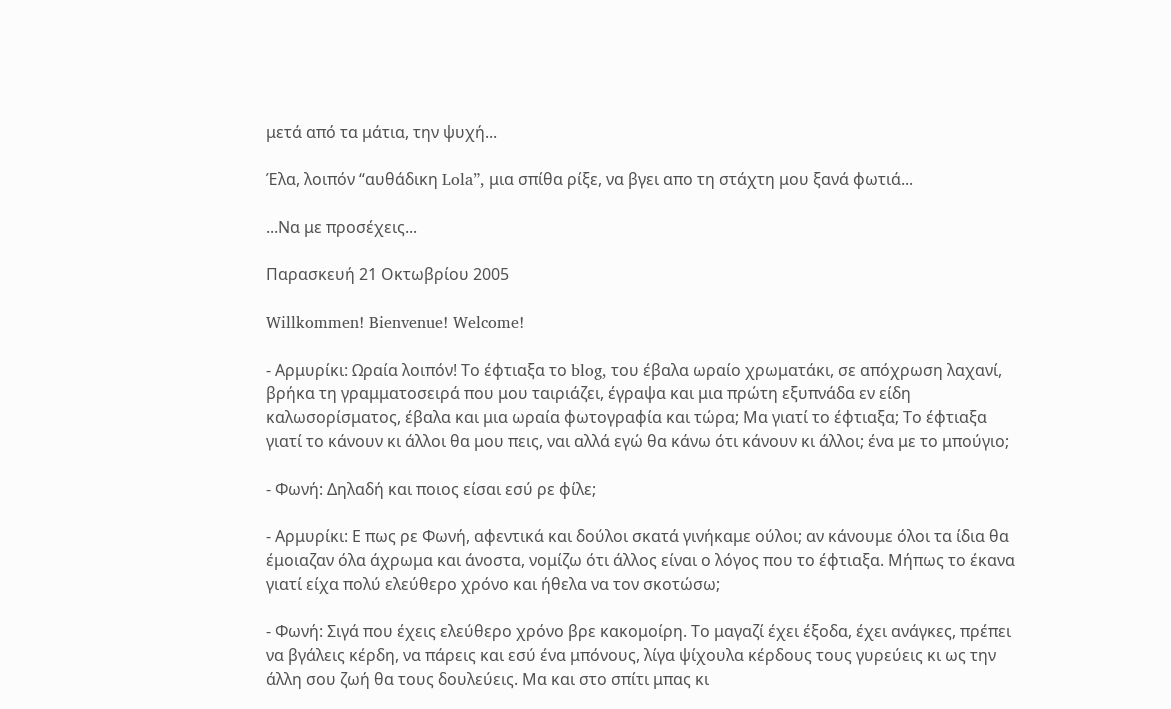μετά από τα μάτια, την ψυχή...

Έλα, λοιπόν “αυθάδικη Lola”, μια σπίθα ρίξε, να βγει απο τη στάχτη μου ξανά φωτιά...

...Να με προσέχεις...

Παρασκευή 21 Οκτωβρίου 2005

Willkommen! Bienvenue! Welcome!

- Αρμυρίκι: Ωραία λοιπόν! Το έφτιαξα το blog, του έβαλα ωραίο χρωματάκι, σε απόχρωση λαχανί, βρήκα τη γραμματοσειρά που μου ταιριάζει, έγραψα και μια πρώτη εξυπνάδα εν είδη καλωσορίσματος, έβαλα και μια ωραία φωτογραφία και τώρα; Μα γιατί το έφτιαξα; Το έφτιαξα γιατί το κάνουν κι άλλοι θα μου πεις, ναι αλλά εγώ θα κάνω ότι κάνουν κι άλλοι; ένα με το μπούγιο;

- Φωνή: Δηλαδή και ποιος είσαι εσύ ρε φίλε;

- Αρμυρίκι: Ε πως ρε Φωνή, αφεντικά και δούλοι σκατά γινήκαμε ούλοι; αν κάνουμε όλοι τα ίδια θα έμοιαζαν όλα άχρωμα και άνοστα, νομίζω ότι άλλος είναι ο λόγος που το έφτιαξα. Μήπως το έκανα γιατί είχα πολύ ελεύθερο χρόνο και ήθελα να τον σκοτώσω;

- Φωνή: Σιγά που έχεις ελεύθερο χρόνο βρε κακομοίρη. Το μαγαζί έχει έξοδα, έχει ανάγκες, πρέπει να βγάλεις κέρδη, να πάρεις και εσύ ένα μπόνους, λίγα ψίχουλα κέρδους τους γυρεύεις κι ως την άλλη σου ζωή θα τους δουλεύεις. Μα και στο σπίτι μπας κι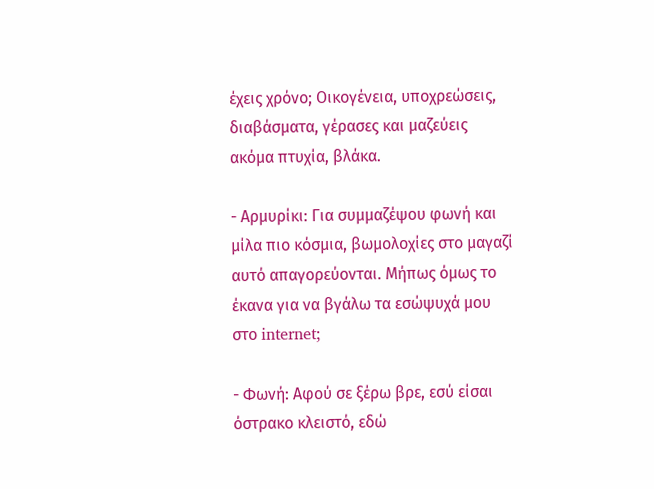έχεις χρόνο; Οικογένεια, υποχρεώσεις, διαβάσματα, γέρασες και μαζεύεις ακόμα πτυχία, βλάκα.

- Αρμυρίκι: Για συμμαζέψου φωνή και μίλα πιο κόσμια, βωμολοχίες στο μαγαζί αυτό απαγορεύονται. Μήπως όμως το έκανα για να βγάλω τα εσώψυχά μου στο internet;

- Φωνή: Αφού σε ξέρω βρε, εσύ είσαι όστρακο κλειστό, εδώ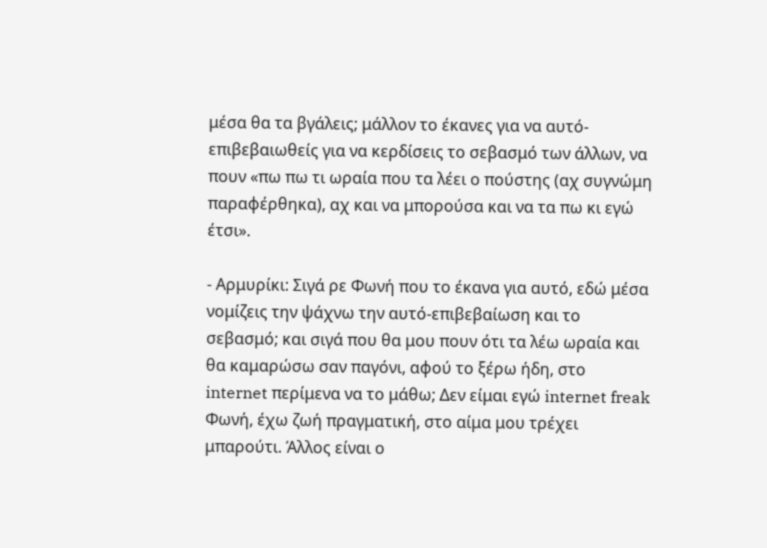μέσα θα τα βγάλεις; μάλλον το έκανες για να αυτό-επιβεβαιωθείς για να κερδίσεις το σεβασμό των άλλων, να πουν «πω πω τι ωραία που τα λέει ο πούστης (αχ συγνώμη παραφέρθηκα), αχ και να μπορούσα και να τα πω κι εγώ έτσι».

- Αρμυρίκι: Σιγά ρε Φωνή που το έκανα για αυτό, εδώ μέσα νομίζεις την ψάχνω την αυτό-επιβεβαίωση και το σεβασμό; και σιγά που θα μου πουν ότι τα λέω ωραία και θα καμαρώσω σαν παγόνι, αφού το ξέρω ήδη, στο internet περίμενα να το μάθω; Δεν είμαι εγώ internet freak Φωνή, έχω ζωή πραγματική, στο αίμα μου τρέχει μπαρούτι. Άλλος είναι ο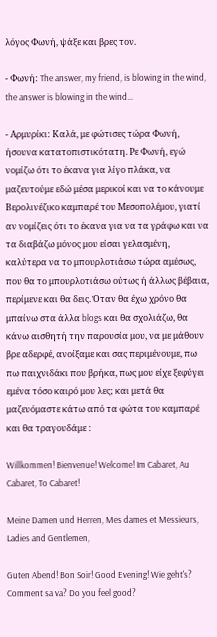λόγος Φωνή, ψάξε και βρες τον.

- Φωνή: The answer, my friend, is blowing in the wind, the answer is blowing in the wind…

- Αρμυρίκι: Καλά, με φώτισες τώρα Φωνή, ήσουνα κατατοπιστικότατη. Ρε Φωνή, εγώ νομίζω ότι το έκανα για λίγο πλάκα, να μαζευτούμε εδώ μέσα μερικοί και να το κάνουμε Βερολινέζικο καμπαρέ του Μεσοπολέμου, γιατί αν νομίζεις ότι το έκανα για να τα γράφω και να τα διαβάζω μόνος μου είσαι γελασμένη, καλύτερα να το μπουρλοτιάσω τώρα αμέσως, που θα το μπουρλοτιάσω ούτως ή άλλως βέβαια, περίμενε και θα δεις. Όταν θα έχω χρόνο θα μπαίνω στα άλλα blogs και θα σχολιάζω, θα κάνω αισθητή την παρουσία μου, να με μάθουν βρε αδερφέ, ανοίξαμε και σας περιμένουμε, πω πω παιχνιδάκι που βρήκα, πως μου είχε ξεφύγει εμένα τόσο καιρό μου λες; και μετά θα μαζευόμαστε κάτω από τα φώτα του καμπαρέ και θα τραγουδάμε :

Willkommen! Bienvenue! Welcome! Im Cabaret, Au Cabaret, To Cabaret!

Meine Damen und Herren, Mes dames et Messieurs, Ladies and Gentlemen,

Guten Abend! Bon Soir! Good Evening! Wie geht's? Comment sa va? Do you feel good?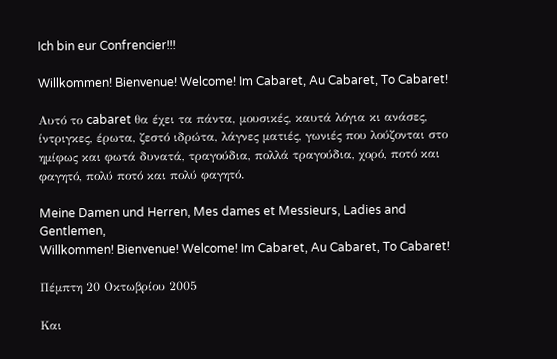Ich bin eur Confrencier!!!

Willkommen! Bienvenue! Welcome! Im Cabaret, Au Cabaret, To Cabaret!

Αυτό το cabaret θα έχει τα πάντα, μουσικές, καυτά λόγια κι ανάσες, ίντριγκες, έρωτα, ζεστό ιδρώτα, λάγνες ματιές, γωνιές που λούζονται στο ημίφως και φωτά δυνατά, τραγούδια, πολλά τραγούδια, χορό, ποτό και φαγητό, πολύ ποτό και πολύ φαγητό.

Meine Damen und Herren, Mes dames et Messieurs, Ladies and Gentlemen,
Willkommen! Bienvenue! Welcome! Im Cabaret, Au Cabaret, To Cabaret!

Πέμπτη 20 Οκτωβρίου 2005

Και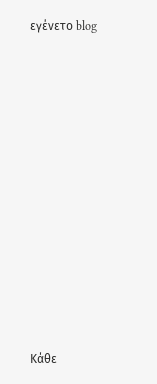εγένετο blog
















Κάθε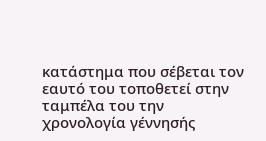κατάστημα που σέβεται τον εαυτό του τοποθετεί στην ταμπέλα του την χρονολογία γέννησής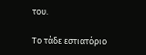του.

Το τάδε εστιατόριο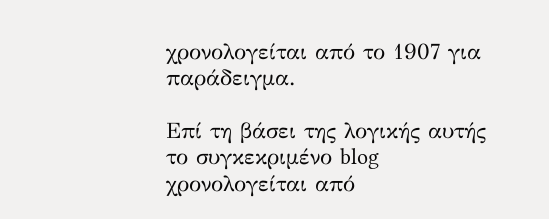χρονολογείται από το 1907 για παράδειγμα.

Επί τη βάσει της λογικής αυτής το συγκεκριμένο blog χρονολογείται από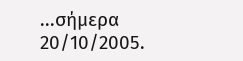...σήμερα 20/10/2005.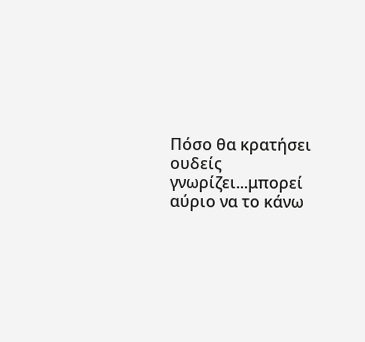Πόσο θα κρατήσει ουδείς γνωρίζει...μπορεί αύριο να το κάνω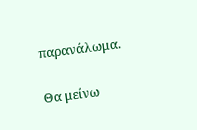παρανάλωμα.

Θα μείνω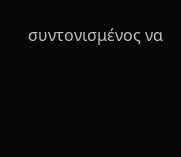συντονισμένος να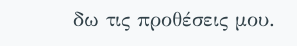δω τις προθέσεις μου.